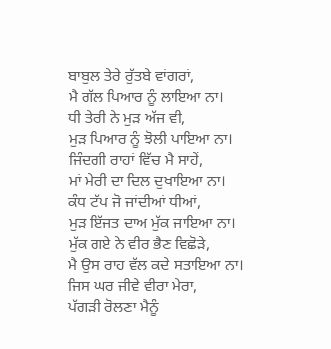ਬਾਬੁਲ ਤੇਰੇ ਰੁੱਤਬੇ ਵਾਂਗਰਾਂ,
ਮੈ ਗੱਲ ਪਿਆਰ ਨੂੰ ਲਾਇਆ ਨਾ।
ਧੀ ਤੇਰੀ ਨੇ ਮੁੜ ਅੱਜ ਵੀ,
ਮੁੜ ਪਿਆਰ ਨੂੰ ਝੋਲੀ ਪਾਇਆ ਨਾ।
ਜਿੰਦਗੀ ਰਾਹਾਂ ਵਿੱਚ ਮੈ ਸਾਹੇਂ,
ਮਾਂ ਮੇਰੀ ਦਾ ਦਿਲ ਦੁਖਾਇਆ ਨਾ।
ਕੰਧ ਟੱਪ ਜੋ ਜਾਂਦੀਆਂ ਧੀਆਂ,
ਮੁੜ ਇੱਜਤ ਦਾਅ ਮੁੱਕ ਜਾਇਆ ਨਾ।
ਮੁੱਕ ਗਏ ਨੇ ਵੀਰ ਭੈਣ ਵਿਛੋੜੇ,
ਮੈ ਉਸ ਰਾਹ ਵੱਲ ਕਦੇ ਸਤਾਇਆ ਨਾ।
ਜਿਸ ਘਰ ਜੀਵੇ ਵੀਰਾ ਮੇਰਾ,
ਪੱਗੜੀ ਰੋਲਣਾ ਮੈਨੂੰ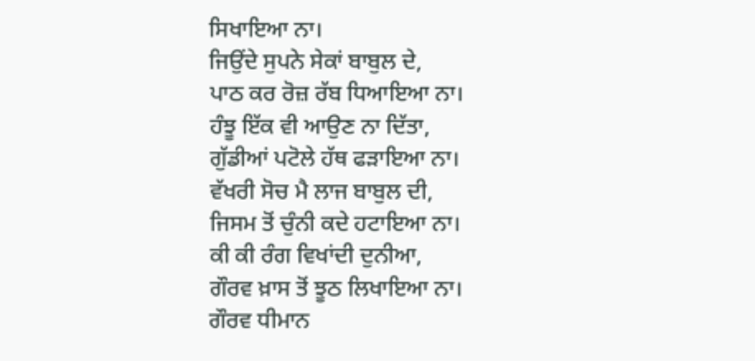ਸਿਖਾਇਆ ਨਾ।
ਜਿਉਂਦੇ ਸੁਪਨੇ ਸੇਕਾਂ ਬਾਬੁਲ ਦੇ,
ਪਾਠ ਕਰ ਰੋਜ਼ ਰੱਬ ਧਿਆਇਆ ਨਾ।
ਹੰਝੂ ਇੱਕ ਵੀ ਆਉਣ ਨਾ ਦਿੱਤਾ,
ਗੁੱਡੀਆਂ ਪਟੋਲੇ ਹੱਥ ਫੜਾਇਆ ਨਾ।
ਵੱਖਰੀ ਸੋਚ ਮੈ ਲਾਜ ਬਾਬੁਲ ਦੀ,
ਜਿਸਮ ਤੋਂ ਚੁੰਨੀ ਕਦੇ ਹਟਾਇਆ ਨਾ।
ਕੀ ਕੀ ਰੰਗ ਵਿਖਾਂਦੀ ਦੁਨੀਆ,
ਗੌਰਵ ਖ਼ਾਸ ਤੋਂ ਝੂਠ ਲਿਖਾਇਆ ਨਾ।
ਗੌਰਵ ਧੀਮਾਨ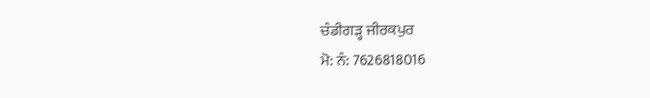ਚੰਡੀਗੜ੍ਹ ਜੀਰਕਪੁਰ
ਮੋ: ਨੰ: 7626818016